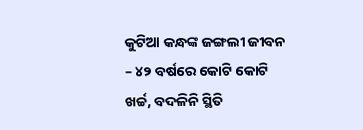କୁଟିଆ କନ୍ଧଙ୍କ ଜଙ୍ଗଲୀ ଜୀବନ – ୪୨ ବର୍ଷରେ କୋଟି କୋଟି ଖର୍ଚ୍ଚ, ବଦଳିନି ସ୍ଥିତି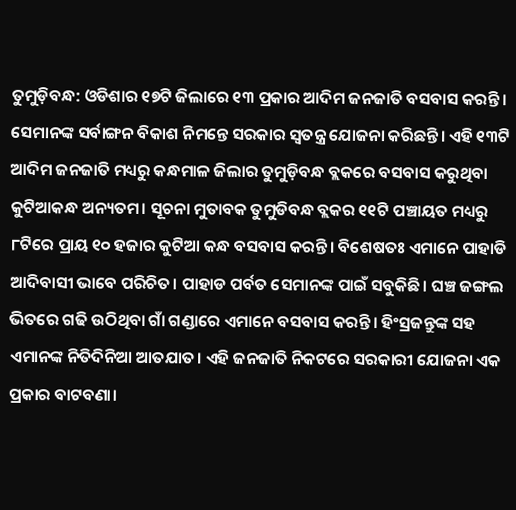ତୁମୁଡ଼ିବନ୍ଧ: ଓଡିଶାର ୧୭ଟି ଜିଲାରେ ୧୩ ପ୍ରକାର ଆଦିମ ଜନଜାତି ବସବାସ କରନ୍ତି। ସେମାନଙ୍କ ସର୍ବାଙ୍ଗନ ବିକାଶ ନିମନ୍ତେ ସରକାର ସ୍ୱତନ୍ତ୍ର ଯୋଜନା କରିଛନ୍ତି। ଏହି ୧୩ଟି ଆଦିମ ଜନଜାତି ମଧ୍ୟରୁ କନ୍ଧମାଳ ଜିଲାର ତୁମୁଡ଼ିବନ୍ଧ ବ୍ଲକରେ ବସବାସ କରୁଥିବା କୁଟିଆକନ୍ଧ ଅନ୍ୟତମ। ସୂଚନା ମୁତାବକ ତୁମୁଡିବନ୍ଧ ବ୍ଲକର ୧୧ଟି ପଞ୍ଚାୟତ ମଧ୍ୟରୁ ୮ଟିରେ ପ୍ରାୟ ୧୦ ହଜାର କୁଟିଆ କନ୍ଧ ବସବାସ କରନ୍ତି। ବିଶେଷତଃ ଏମାନେ ପାହାଡି ଆଦିବାସୀ ଭାବେ ପରିଚିତ। ପାହାଡ ପର୍ବତ ସେମାନଙ୍କ ପାଇଁ ସବୁକିଛି। ଘଞ୍ଚ ଜଙ୍ଗଲ ଭିତରେ ଗଢି ଉଠିଥିବା ଗାଁ ଗଣ୍ଡାରେ ଏମାନେ ବସବାସ କରନ୍ତି। ହିଂସ୍ରଜନ୍ତୁଙ୍କ ସହ ଏମାନଙ୍କ ନିତିଦିନିଆ ଆତଯାତ। ଏହି ଜନଜାତି ନିକଟରେ ସରକାରୀ ଯୋଜନା ଏକ ପ୍ରକାର ବାଟବଣା।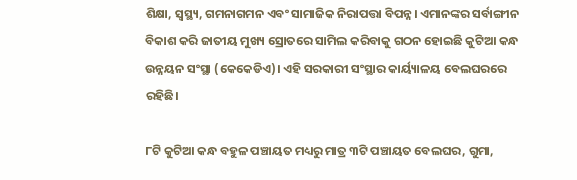ଶିକ୍ଷା, ସ୍ବସ୍ଥ୍ୟ, ଗମନାଗମନ ଏବଂ ସାମାଜିକ ନିରାପତ୍ତା ବିପନ୍ନ। ଏମାନଙ୍କର ସର୍ବାଙ୍ଗୀନ ବିକାଶ କରି ଜାତୀୟ ମୁଖ୍ୟ ସ୍ରୋତରେ ସାମିଲ କରିବାକୁ ଗଠନ ହୋଇଛି କୁଟିଆ କନ୍ଧ ଉନ୍ନୟନ ସଂସ୍ଥା (କେକେଡିଏ)। ଏହି ସରକାରୀ ସଂସ୍ଥାର କାର୍ୟ୍ୟାଳୟ ବେଲଘରରେ ରହିଛି।

୮ଟି କୁଟିଆ କନ୍ଧ ବହୁଳ ପଞ୍ଚାୟତ ମଧ୍ୟରୁ ମାତ୍ର ୩ଟି ପଞ୍ଚାୟତ ବେଲଘର, ଗୁମା,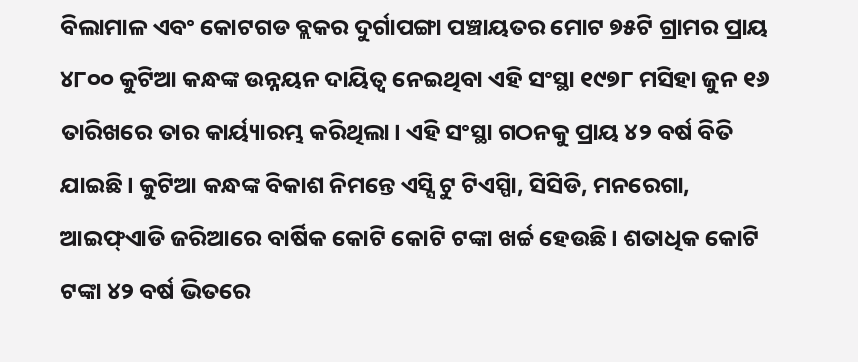ବିଲାମାଳ ଏବଂ କୋଟଗଡ ବ୍ଲକର ଦୁର୍ଗାପଙ୍ଗା ପଞ୍ଚାୟତର ମୋଟ ୭୫ଟି ଗ୍ରାମର ପ୍ରାୟ ୪୮୦୦ କୁଟିଆ କନ୍ଧଙ୍କ ଉନ୍ନୟନ ଦାୟିତ୍ୱ ନେଇଥିବା ଏହି ସଂସ୍ଥା ୧୯୭୮ ମସିହା ଜୁନ ୧୬ ତାରିଖରେ ତାର କାର୍ୟ୍ୟାରମ୍ଭ କରିଥିଲା। ଏହି ସଂସ୍ଥା ଗଠନକୁ ପ୍ରାୟ ୪୨ ବର୍ଷ ବିତି ଯାଇଛି। କୁଟିଆ କନ୍ଧଙ୍କ ବିକାଶ ନିମନ୍ତେ ଏସ୍ସି ଟୁ ଟିଏସ୍ପିା, ସିସିଡି, ମନରେଗା, ଆଇଫ୍ଏାଡି ଜରିଆରେ ବାର୍ଷିକ କୋଟି କୋଟି ଟଙ୍କା ଖର୍ଚ୍ଚ ହେଉଛି। ଶତାଧିକ କୋଟି ଟଙ୍କା ୪୨ ବର୍ଷ ଭିତରେ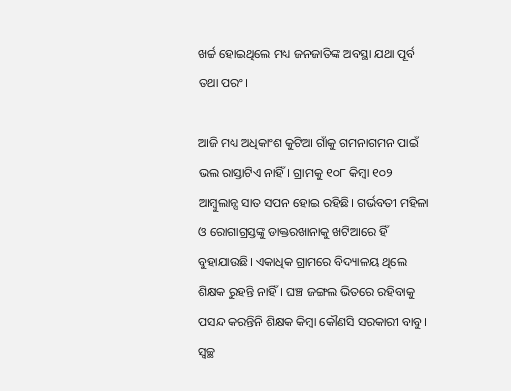ଖର୍ଚ୍ଚ ହୋଇଥିଲେ ମଧ୍ୟ ଜନଜାତିଙ୍କ ଅବସ୍ଥା ଯଥା ପୂର୍ବ ତଥା ପରଂ।

ଆଜି ମଧ୍ୟ ଅଧିକାଂଶ କୁଟିଆ ଗାଁକୁ ଗମନାଗମନ ପାଇଁ ଭଲ ରାସ୍ତାଟିଏ ନାହିଁ। ଗ୍ରାମକୁ ୧୦୮ କିମ୍ବା ୧୦୨ ଆମ୍ବୁଲାନ୍ସ ସାତ ସପନ ହୋଇ ରହିଛି। ଗର୍ଭବତୀ ମହିଳା ଓ ରୋଗାଗ୍ରସ୍ତଙ୍କୁ ଡାକ୍ତରଖାନାକୁ ଖଟିଆରେ ହିଁ ବୁହାଯାଉଛି। ଏକାଧିକ ଗ୍ରାମରେ ବିଦ୍ୟାଳୟ ଥିଲେ ଶିକ୍ଷକ ରୁହନ୍ତି ନାହିଁ। ଘଞ୍ଚ ଜଙ୍ଗଲ ଭିତରେ ରହିବାକୁ ପସନ୍ଦ କରନ୍ତିନି ଶିକ୍ଷକ କିମ୍ବା କୌଣସି ସରକାରୀ ବାବୁ। ସ୍ୱଚ୍ଛ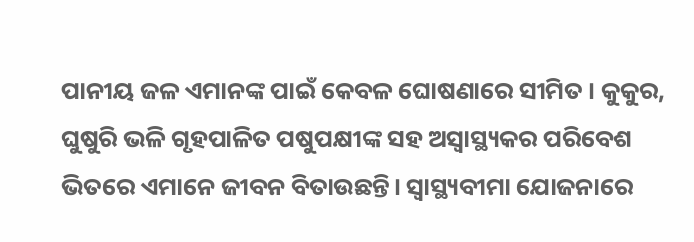ପାନୀୟ ଜଳ ଏମାନଙ୍କ ପାଇଁ କେବଳ ଘୋଷଣାରେ ସୀମିତ । କୁକୁର, ଘୁଷୁରି ଭଳି ଗୃହପାଳିତ ପଷୁପକ୍ଷୀଙ୍କ ସହ ଅସ୍ୱାସ୍ଥ୍ୟକର ପରିବେଶ ଭିତରେ ଏମାନେ ଜୀବନ ବିତାଉଛନ୍ତି। ସ୍ୱାସ୍ଥ୍ୟବୀମା ଯୋଜନାରେ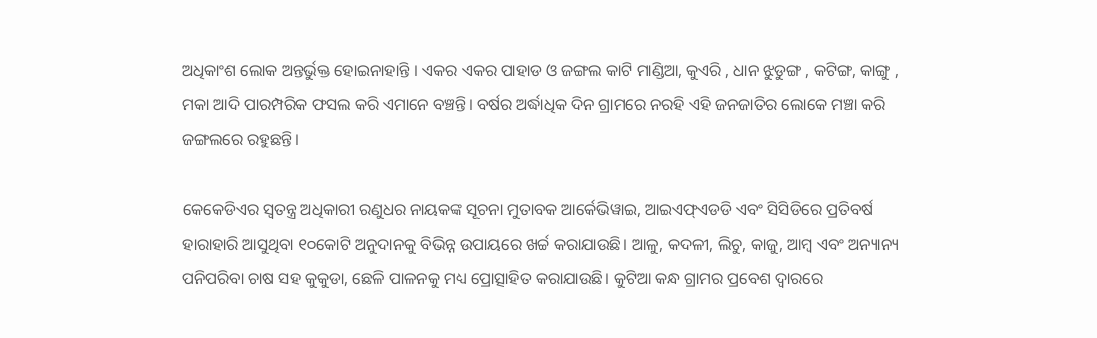ଅଧିକାଂଶ ଲୋକ ଅନ୍ତର୍ଭୁକ୍ତ ହୋଇନାହାନ୍ତି । ଏକର ଏକର ପାହାଡ ଓ ଜଙ୍ଗଲ କାଟି ମାଣ୍ଡିଆ, କୁଏରି , ଧାନ ଝୁଡୁଙ୍ଗ , କଟିଙ୍ଗ, କାଙ୍ଗୁ , ମକା ଆଦି ପାରମ୍ପରିକ ଫସଲ କରି ଏମାନେ ବଞ୍ଚନ୍ତି। ବର୍ଷର ଅର୍ଦ୍ଧାଧିକ ଦିନ ଗ୍ରାମରେ ନରହି ଏହି ଜନଜାତିର ଲୋକେ ମଞ୍ଚା କରି ଜଙ୍ଗଲରେ ରହୁଛନ୍ତି।

କେକେଡିଏର ସ୍ୱତନ୍ତ୍ର ଅଧିକାରୀ ରଣୁଧର ନାୟକଙ୍କ ସୂଚନା ମୁତାବକ ଆର୍କେଭିୱାଇ, ଆଇଏଫ୍ଏଡଡି ଏବଂ ସିସିଡିରେ ପ୍ରତିବର୍ଷ ହାରାହାରି ଆସୁଥିବା ୧୦କୋଟି ଅନୁଦାନକୁ ବିଭିନ୍ନ ଉପାୟରେ ଖର୍ଚ୍ଚ କରାଯାଉଛି। ଆଳୁ, କଦଳୀ, ଲିଚୁ, କାଜୁ, ଆମ୍ବ ଏବଂ ଅନ୍ୟାନ୍ୟ ପନିପରିବା ଚାଷ ସହ କୁକୁଡା, ଛେଳି ପାଳନକୁ ମଧ୍ୟ ପ୍ରୋତ୍ସାହିତ କରାଯାଉଛି। କୁଟିଆ କନ୍ଧ ଗ୍ରାମର ପ୍ରବେଶ ଦ୍ୱାରରେ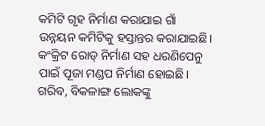କମିଟି ଗୃହ ନିର୍ମାଣ କରାଯାଇ ଗାଁ ଉନ୍ନୟନ କମିଟିକୁ ହସ୍ତାନ୍ତର କରାଯାଇଛି। କଂକ୍ରିଟ ରୋଡ୍‍ ନିର୍ମାଣ ସହ ଧରଣିପେନୁ ପାଇଁ ପୂଜା ମଣ୍ଡପ ନିର୍ମାଣ ହୋଇଛି। ଗରିବ, ବିକଳାଙ୍ଗ ଲୋକଙ୍କୁ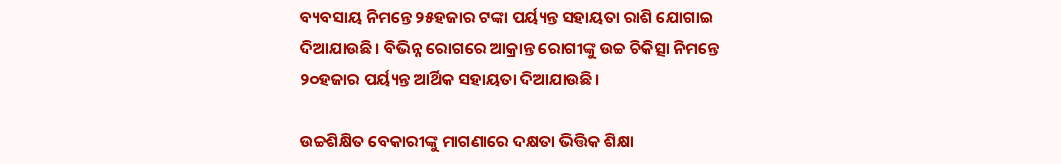ବ୍ୟବସାୟ ନିମନ୍ତେ ୨୫ହଜାର ଟଙ୍କା ପର୍ୟ୍ୟନ୍ତ ସହାୟତା ରାଶି ଯୋଗାଇ ଦିଆଯାଉଛି। ବିଭିନ୍ନ ରୋଗରେ ଆକ୍ରାନ୍ତ ରୋଗୀଙ୍କୁ ଉଚ୍ଚ ଚିକିତ୍ସା ନିମନ୍ତେ ୨୦ହଜାର ପର୍ୟ୍ୟନ୍ତ ଆର୍ଥିକ ସହାୟତା ଦିଆଯାଉଛି।

ଉଚ୍ଚଶିକ୍ଷିତ ବେକାରୀଙ୍କୁ ମାଗଣାରେ ଦକ୍ଷତା ଭିତ୍ତିକ ଶିକ୍ଷା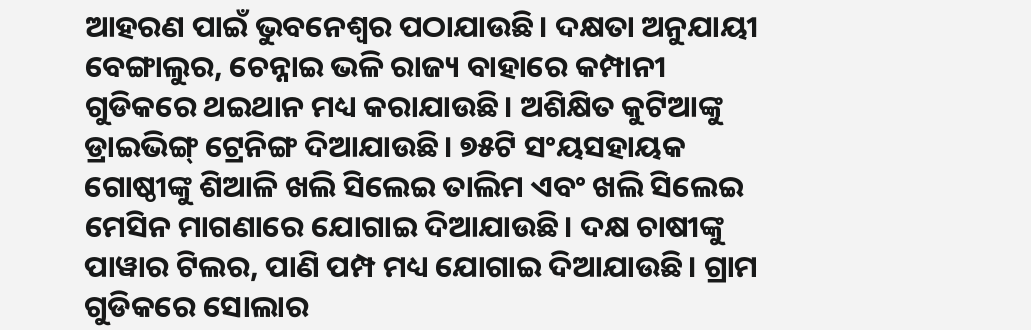ଆହରଣ ପାଇଁ ଭୁବନେଶ୍ୱର ପଠାଯାଉଛି। ଦକ୍ଷତା ଅନୁଯାୟୀ ବେଙ୍ଗାଲୁର, ଚେନ୍ନାଇ ଭଳି ରାଜ୍ୟ ବାହାରେ କମ୍ପାନୀ ଗୁଡିକରେ ଥଇଥାନ ମଧ୍ୟ କରାଯାଉଛି। ଅଶିକ୍ଷିତ କୁଟିଆଙ୍କୁ ଡ୍ରାଇଭିଙ୍ଗ୍‍ ଟ୍ରେନିଙ୍ଗ ଦିଆଯାଉଛି। ୭୫ଟି ସଂୟସହାୟକ ଗୋଷ୍ଠୀଙ୍କୁ ଶିଆଳି ଖଲି ସିଲେଇ ତାଲିମ ଏବଂ ଖଲି ସିଲେଇ ମେସିନ ମାଗଣାରେ ଯୋଗାଇ ଦିଆଯାଉଛି। ଦକ୍ଷ ଚାଷୀଙ୍କୁ ପାୱାର ଟିଲର, ପାଣି ପମ୍ପ ମଧ୍ୟ ଯୋଗାଇ ଦିଆଯାଉଛି। ଗ୍ରାମ ଗୁଡିକରେ ସୋଲାର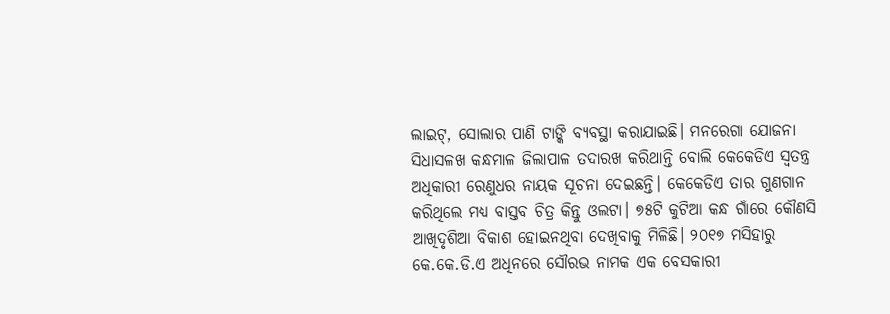ଲାଇଟ୍‍, ସୋଲାର ପାଣି ଟାଙ୍କି ବ୍ୟବସ୍ଥା କରାଯାଇଛି। ମନରେଗା ଯୋଜନା ସିଧାସଳଖ କନ୍ଧମାଳ ଜିଲାପାଳ ତଦାରଖ କରିଥାନ୍ତି ବୋଲି କେକେଡିଏ ସ୍ବତନ୍ତ୍ର ଅଧିକାରୀ ରେଣୁଧର ନାୟକ ସୂଚନା ଦେଇଛନ୍ତି। କେକେଡିଏ ତାର ଗୁଣଗାନ କରିଥିଲେ ମଧ୍ୟ ବାସ୍ତବ ଚିତ୍ର କିନ୍ତୁ ଓଲଟା। ୭୫ଟି କୁଟିଆ କନ୍ଧ ଗାଁରେ କୌଣସି ଆଖିଦୃଶିଆ ବିକାଶ ହୋଇନଥିବା ଦେଖିବାକୁ ମିଳିଛି। ୨୦୧୭ ମସିହାରୁ କେ.କେ.ଡି.ଏ ଅଧିନରେ ସୌରଭ ନାମକ ଏକ ବେସକାରୀ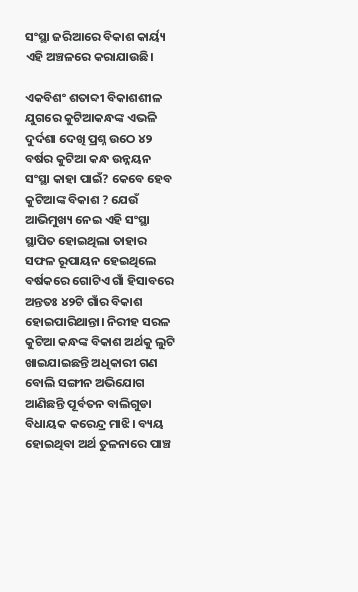ସଂସ୍ଥା ଜରିଆରେ ବିକାଶ କାର୍ୟ୍ୟ ଏହି ଅଞ୍ଚଳରେ କରାଯାଉଛି।

ଏକବିଶଂ ଶତାବ୍ଦୀ ବିକାଶଶୀଳ ଯୁଗରେ କୁଟିଆକନ୍ଧଙ୍କ ଏଭଳି ଦୁର୍ଦଶା ଦେଖି ପ୍ରଶ୍ନ ଉଠେ ୪୨ ବର୍ଷର କୁଟିଆ କନ୍ଧ ଉନ୍ନୟନ ସଂସ୍ଥା କାହା ପାଇଁ? କେବେ ହେବ କୁଟିଆଙ୍କ ବିକାଶ ? ଯେଉଁ ଆଭିମୁଖ୍ୟ ନେଇ ଏହି ସଂସ୍ଥା ସ୍ଥାପିତ ହୋଇଥିଲା ତାହାର ସଫଳ ରୂପାୟନ ହେଇଥିଲେ ବର୍ଷକରେ ଗୋଟିଏ ଗାଁ ହିସାବରେ ଅନ୍ତତଃ ୪୨ଟି ଗାଁର ବିକାଶ ହୋଇପାରିଥାନ୍ତା। ନିରୀହ ସରଳ କୁଟିଆ କନ୍ଧଙ୍କ ବିକାଶ ଅର୍ଥକୁ ଲୁଟି ଖାଇଯାଇଛନ୍ତି ଅଧିକାରୀ ଗଣ ବୋଲି ସଙ୍ଗୀନ ଅଭିଯୋଗ ଆଣିଛନ୍ତି ପୂର୍ବତନ ବାଲିଗୁଡା ବିଧାୟକ କରେନ୍ଦ୍ର ମାଝି। ବ୍ୟୟ ହୋଇଥିବା ଅର୍ଥ ତୁଳନାରେ ପାଞ୍ଚ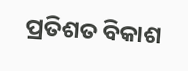ପ୍ରତିଶତ ବିକାଶ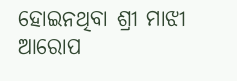ହୋଇନଥିବା ଶ୍ରୀ ମାଝୀ ଆରୋପ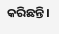କରିଛନ୍ତି।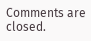Comments are closed.